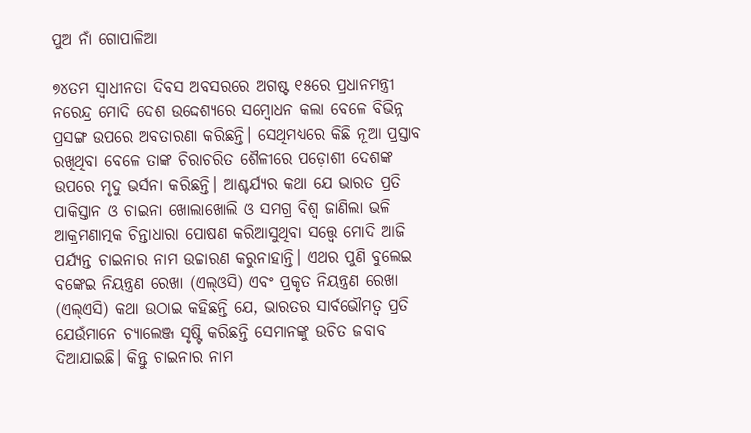ପୁଅ ନାଁ ଗୋପାଳିଆ

୭୪ତମ ସ୍ବାଧୀନତା ଦିବସ ଅବସରରେ ଅଗଷ୍ଟ ୧୫ରେ ପ୍ରଧାନମନ୍ତ୍ରୀ ନରେନ୍ଦ୍ର ମୋଦି ଦେଶ ଉଦ୍ଦେଶ୍ୟରେ ସମ୍ବୋଧନ କଲା ବେଳେ ବିଭିନ୍ନ ପ୍ରସଙ୍ଗ ଉପରେ ଅବତାରଣା କରିଛନ୍ତି। ସେଥିମଧ୍ୟରେ କିଛି ନୂଆ ପ୍ରସ୍ତାବ ରଖିଥିବା ବେଳେ ତାଙ୍କ ଚିରାଚରିତ ଶୈଳୀରେ ପଡ଼ୋଶୀ ଦେଶଙ୍କ ଉପରେ ମୃଦୁ ଭର୍ସନା କରିଛନ୍ତି। ଆଶ୍ଚର୍ଯ୍ୟର କଥା ଯେ ଭାରତ ପ୍ରତି ପାକିସ୍ତାନ ଓ ଚାଇନା ଖୋଲାଖୋଲି ଓ ସମଗ୍ର ବିଶ୍ୱ ଜାଣିଲା ଭଳି ଆକ୍ରମଣାତ୍ମକ ଚିନ୍ତାଧାରା ପୋଷଣ କରିଆସୁଥିବା ସତ୍ତ୍ୱେ ମୋଦି ଆଜି ପର୍ଯ୍ୟନ୍ତ ଚାଇନାର ନାମ ଉଚ୍ଚାରଣ କରୁନାହାନ୍ତି। ଏଥର ପୁଣି ବୁଲେଇ ବଙ୍କେଇ ନିୟନ୍ତ୍ରଣ ରେଖା (ଏଲ୍‌ଓସି) ଏବଂ ପ୍ରକୃତ ନିୟନ୍ତ୍ରଣ ରେଖା (ଏଲ୍‌ଏସି) କଥା ଉଠାଇ କହିଛନ୍ତି ଯେ, ଭାରତର ସାର୍ବଭୌମତ୍ୱ ପ୍ରତି ଯେଉଁମାନେ ଚ୍ୟାଲେଞ୍ଜ ସୃଷ୍ଟି କରିଛନ୍ତି ସେମାନଙ୍କୁ ଉଚିତ ଜବାବ ଦିଆଯାଇଛି। କିନ୍ତୁ ଚାଇନାର ନାମ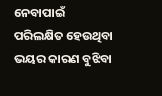ନେବାପାଇଁ ପରିଲକ୍ଷିତ ହେଉଥିବା ଭୟର କାରଣ ବୁଝିବା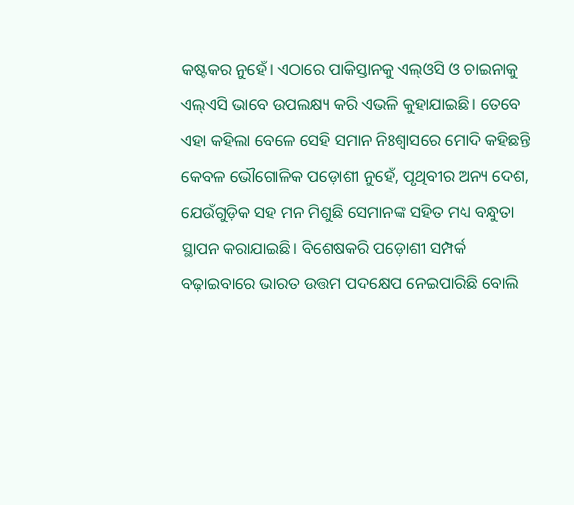କଷ୍ଟକର ନୁହେଁ। ଏଠାରେ ପାକିସ୍ତାନକୁ ଏଲ୍‌ଓସି ଓ ଚାଇନାକୁ ଏଲ୍‌ଏସି ଭାବେ ଉପଲକ୍ଷ୍ୟ କରି ଏଭଳି କୁହାଯାଇଛି। ତେବେ ଏହା କହିଲା ବେଳେ ସେହି ସମାନ ନିଃଶ୍ୱାସରେ ମୋଦି କହିଛନ୍ତି କେବଳ ଭୌଗୋଳିକ ପଡ଼ୋଶୀ ନୁହେଁ, ପୃଥିବୀର ଅନ୍ୟ ଦେଶ, ଯେଉଁଗୁଡ଼ିକ ସହ ମନ ମିଶୁଛି ସେମାନଙ୍କ ସହିତ ମଧ୍ୟ ବନ୍ଧୁତା ସ୍ଥାପନ କରାଯାଇଛି। ବିଶେଷକରି ପଡ଼ୋଶୀ ସମ୍ପର୍କ ବଢ଼ାଇବାରେ ଭାରତ ଉତ୍ତମ ପଦକ୍ଷେପ ନେଇପାରିଛି ବୋଲି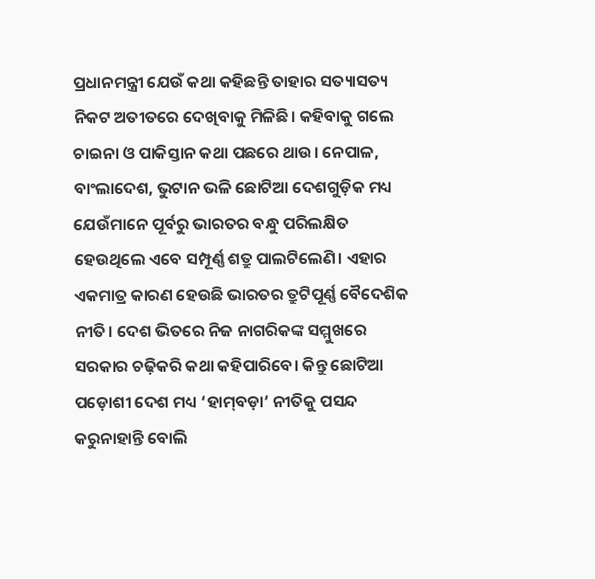ପ୍ରଧାନମନ୍ତ୍ରୀ ଯେଉଁ କଥା କହିଛନ୍ତି ତାହାର ସତ୍ୟାସତ୍ୟ ନିକଟ ଅତୀତରେ ଦେଖିବାକୁ ମିଳିଛି। କହିବାକୁ ଗଲେ ଚାଇନା ଓ ପାକିସ୍ତାନ କଥା ପଛରେ ଥାଉ। ନେପାଳ, ବାଂଲାଦେଶ, ଭୁଟାନ ଭଳି ଛୋଟିଆ ଦେଶଗୁଡ଼ିକ ମଧ୍ୟ ଯେଉଁମାନେ ପୂର୍ବରୁ ଭାରତର ବନ୍ଧୁ ପରିଲକ୍ଷିତ ହେଉଥିଲେ ଏବେ ସମ୍ପୂର୍ଣ୍ଣ ଶତ୍ରୁ ପାଲଟିଲେଣି। ଏହାର ଏକମାତ୍ର କାରଣ ହେଉଛି ଭାରତର ତ୍ରୁଟିପୂର୍ଣ୍ଣ ବୈଦେଶିକ ନୀତି। ଦେଶ ଭିତରେ ନିଜ ନାଗରିକଙ୍କ ସମ୍ମୁଖରେ ସରକାର ଚଢ଼ିକରି କଥା କହିପାରିବେ। କିନ୍ତୁ ଛୋଟିଆ ପଡ଼ୋଶୀ ଦେଶ ମଧ୍ୟ ‘ହାମ୍‌ବଡ଼ା’ ନୀତିକୁ ପସନ୍ଦ କରୁନାହାନ୍ତି ବୋଲି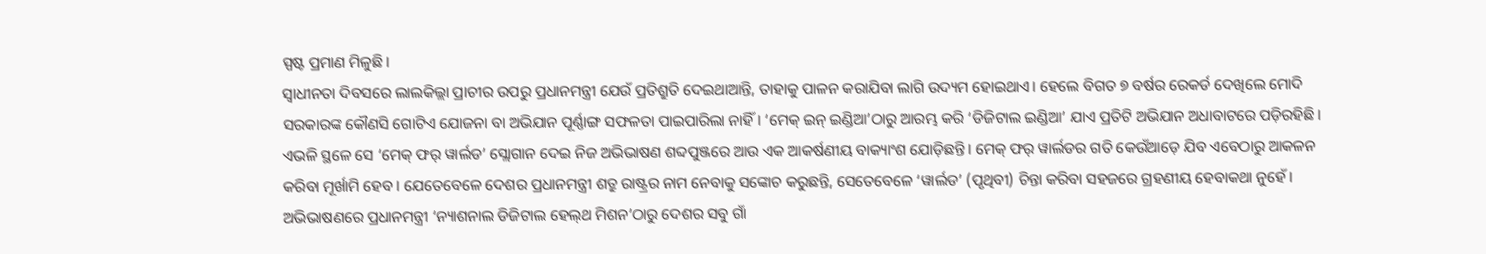ସ୍ପଷ୍ଟ ପ୍ରମାଣ ମିଳୁଛି।
ସ୍ବାଧୀନତା ଦିବସରେ ଲାଲକିଲ୍ଲା ପ୍ରାଚୀର ଉପରୁ ପ୍ରଧାନମନ୍ତ୍ରୀ ଯେଉଁ ପ୍ରତିଶ୍ରୁତି ଦେଇଥାଆନ୍ତି, ତାହାକୁ ପାଳନ କରାଯିବା ଲାଗି ଉଦ୍ୟମ ହୋଇଥାଏ। ହେଲେ ବିଗତ ୭ ବର୍ଷର ରେକର୍ଡ ଦେଖିଲେ ମୋଦି ସରକାରଙ୍କ କୌଣସି ଗୋଟିଏ ଯୋଜନା ବା ଅଭିଯାନ ପୂର୍ଣ୍ଣାଙ୍ଗ ସଫଳତା ପାଇପାରିଲା ନାହିଁ। ‘ମେକ୍‌ ଇନ୍‌ ଇଣ୍ଡିଆ’ଠାରୁ ଆରମ୍ଭ କରି ‘ଡିଜିଟାଲ ଇଣ୍ଡିଆ’ ଯାଏ ପ୍ରତିଟି ଅଭିଯାନ ଅଧାବାଟରେ ପଡ଼ିରହିଛି। ଏଭଳି ସ୍ଥଳେ ସେ ‘ମେକ୍‌ ଫର୍‌ ୱାର୍ଲଡ’ ସ୍ଲୋଗାନ ଦେଇ ନିଜ ଅଭିଭାଷଣ ଶବ୍ଦପୁଞ୍ଜରେ ଆଉ ଏକ ଆକର୍ଷଣୀୟ ବାକ୍ୟାଂଶ ଯୋଡ଼ିଛନ୍ତି। ମେକ୍‌ ଫର୍‌ ୱାର୍ଲଡର ଗତି କେଉଁଆଡ଼େ ଯିବ ଏବେଠାରୁ ଆକଳନ କରିବା ମୂର୍ଖାମି ହେବ। ଯେତେବେଳେ ଦେଶର ପ୍ରଧାନମନ୍ତ୍ରୀ ଶତ୍ରୁ ରାଷ୍ଟ୍ରର ନାମ ନେବାକୁ ସଙ୍କୋଚ କରୁଛନ୍ତି, ସେତେବେଳେ ‘ୱାର୍ଲଡ’ (ପୃଥିବୀ) ଚିନ୍ତା କରିବା ସହଜରେ ଗ୍ରହଣୀୟ ହେବାକଥା ନୁହେଁ।
ଅଭିଭାଷଣରେ ପ୍ରଧାନମନ୍ତ୍ରୀ ‘ନ୍ୟାଶନାଲ ଡିଜିଟାଲ ହେଲ୍‌ଥ ମିଶନ’ଠାରୁ ଦେଶର ସବୁ ଗାଁ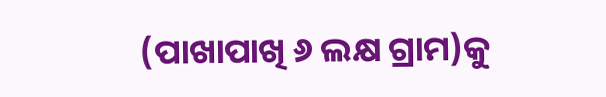(ପାଖାପାଖି ୬ ଲକ୍ଷ ଗ୍ରାମ)କୁ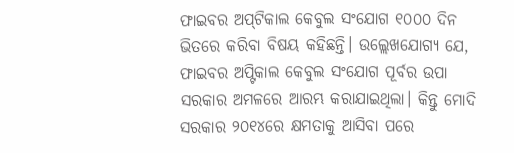ଫାଇବର ଅପ୍‌ଟିକାଲ କେବୁଲ ସଂଯୋଗ ୧୦୦୦ ଦିନ ଭିତରେ କରିବା ବିଷୟ କହିଛନ୍ତି। ଉଲ୍ଲେଖଯୋଗ୍ୟ ଯେ, ଫାଇବର ଅପ୍ଟିକାଲ କେବୁଲ ସଂଯୋଗ ପୂର୍ବର ଉପା ସରକାର ଅମଳରେ ଆରମ୍ଭ କରାଯାଇଥିଲା। କିନ୍ତୁ ମୋଦି ସରକାର ୨୦୧୪ରେ କ୍ଷମତାକୁ ଆସିବା ପରେ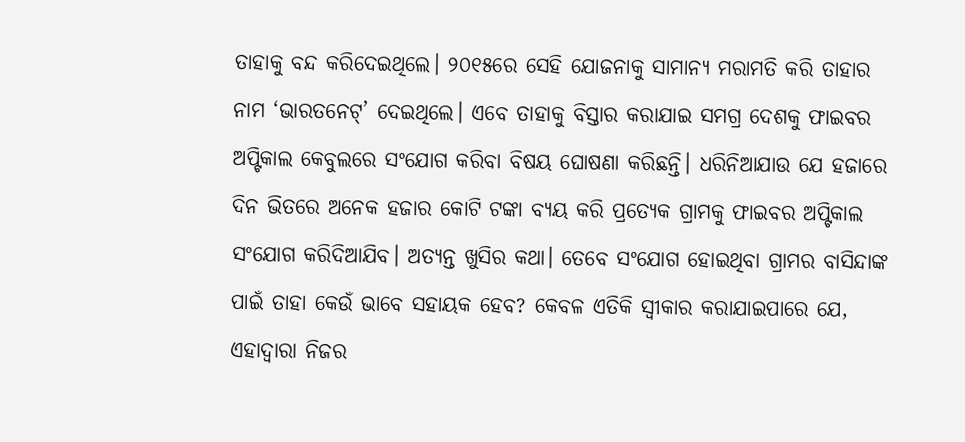ତାହାକୁ ବନ୍ଦ କରିଦେଇଥିଲେ। ୨୦୧୫ରେ ସେହି ଯୋଜନାକୁ ସାମାନ୍ୟ ମରାମତି କରି ତାହାର ନାମ ‘ଭାରତନେଟ୍‌’ ଦେଇଥିଲେ। ଏବେ ତାହାକୁ ବିସ୍ତାର କରାଯାଇ ସମଗ୍ର ଦେଶକୁ ଫାଇବର ଅପ୍ଟିକାଲ କେବୁଲରେ ସଂଯୋଗ କରିବା ବିଷୟ ଘୋଷଣା କରିଛନ୍ତି। ଧରିନିଆଯାଉ ଯେ ହଜାରେ ଦିନ ଭିତରେ ଅନେକ ହଜାର କୋଟି ଟଙ୍କା ବ୍ୟୟ କରି ପ୍ରତ୍ୟେକ ଗ୍ରାମକୁ ଫାଇବର ଅପ୍ଟିକାଲ ସଂଯୋଗ କରିଦିଆଯିବ। ଅତ୍ୟନ୍ତ ଖୁସିର କଥା। ତେବେ ସଂଯୋଗ ହୋଇଥିବା ଗ୍ରାମର ବାସିନ୍ଦାଙ୍କ ପାଇଁ ତାହା କେଉଁ ଭାବେ ସହାୟକ ହେବ? କେବଳ ଏତିକି ସ୍ବୀକାର କରାଯାଇପାରେ ଯେ, ଏହାଦ୍ୱାରା ନିଜର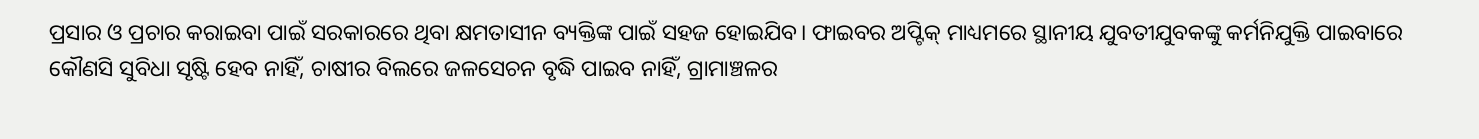ପ୍ରସାର ଓ ପ୍ରଚାର କରାଇବା ପାଇଁ ସରକାରରେ ଥିବା କ୍ଷମତାସୀନ ବ୍ୟକ୍ତିଙ୍କ ପାଇଁ ସହଜ ହୋଇଯିବ। ଫାଇବର ଅପ୍ଟିକ୍‌ ମାଧ୍ୟମରେ ସ୍ଥାନୀୟ ଯୁବତୀଯୁବକଙ୍କୁ କର୍ମନିଯୁକ୍ତି ପାଇବାରେ କୌଣସି ସୁବିଧା ସୃଷ୍ଟି ହେବ ନାହିଁ, ଚାଷୀର ବିଲରେ ଜଳସେଚନ ବୃଦ୍ଧି ପାଇବ ନାହିଁ, ଗ୍ରାମାଞ୍ଚଳର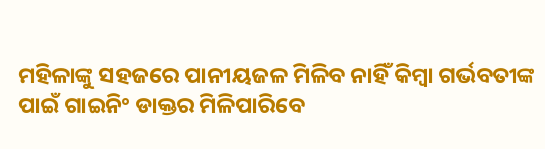ମହିଳାଙ୍କୁ ସହଜରେ ପାନୀୟଜଳ ମିଳିବ ନାହିଁ କିମ୍ବା ଗର୍ଭବତୀଙ୍କ ପାଇଁ ଗାଇନିଂ ଡାକ୍ତର ମିଳିପାରିବେ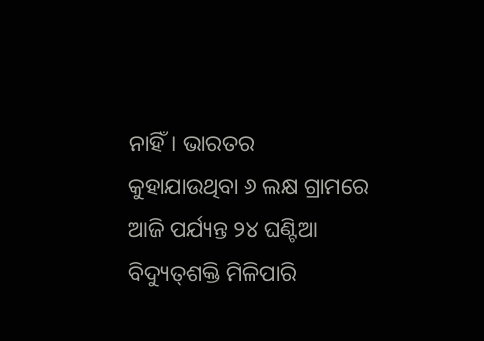ନାହିଁ। ଭାରତର କୁହାଯାଉଥିବା ୬ ଲକ୍ଷ ଗ୍ରାମରେ ଆଜି ପର୍ଯ୍ୟନ୍ତ ୨୪ ଘଣ୍ଟିଆ ବିଦ୍ୟୁତ୍‌ଶକ୍ତି ମିଳିପାରି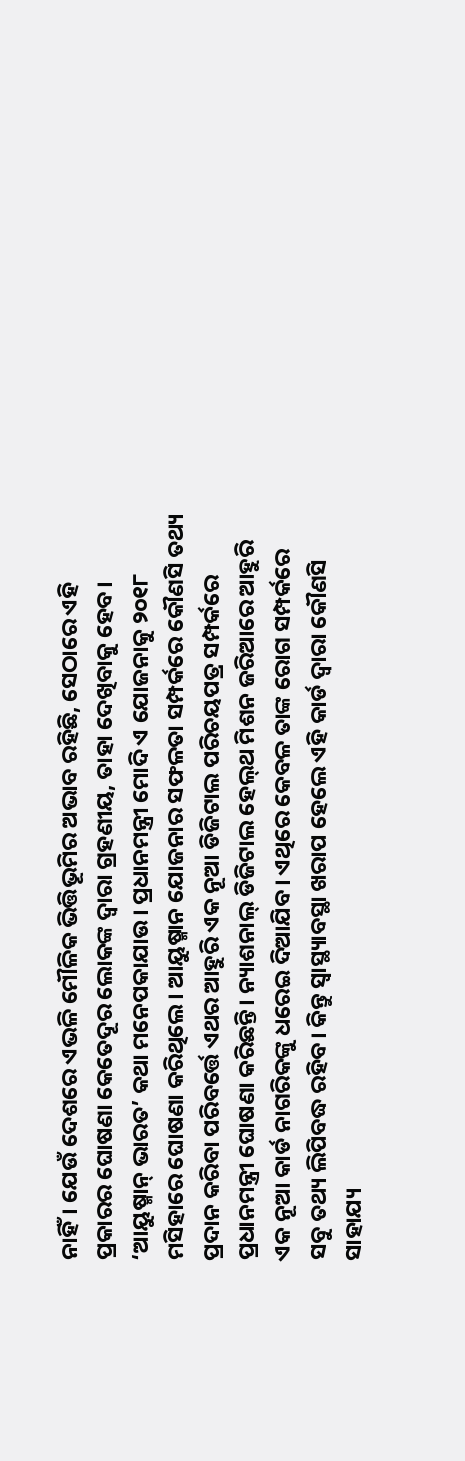ନାହିଁ। ଯେଉଁ ଦେଶରେ ଏଭଳି ମୌଳିକ ଭିତ୍ତିଭୂମିର ଅଭାବ ରହିଛି, ସେଠାରେ ଏହି ପ୍ରକାରର ଘୋଷଣା କେତେଦୂର ଲୋକଙ୍କ ଦ୍ୱାରା ଗ୍ରହଣୀୟ, ତାହା ଦେଖିବାକୁ ହେବ।
‘ଆୟୁଷ୍ମାନ୍‌ ଭାରତ’ କଥା ମନେପକାଯାଉ। ପ୍ରଧାନମନ୍ତ୍ରୀ ମୋଦି ଏ ଯୋଜନାକୁ ୨୦୧୮ ମସିହାରେ ଘୋଷଣା କରିଥିଲେ। ଆୟୁଷ୍ମାନ ଯୋଜନାର ସଫଳତା ସମ୍ପର୍କରେ କୌଣସି ତଥ୍ୟ ପ୍ରଦାନ କରିବା ପରିବର୍ତ୍ତେ ଏଥର ଆହୁରି ଏକ ନୂଆ ଡିଜିଟାଲ ପରିଚୟପତ୍ର ସମ୍ପର୍କରେ ପ୍ରଧାନମନ୍ତ୍ରୀ ଘୋଷଣା କରିଛନ୍ତି। ନ୍ୟାଶନାଲ୍‌ ଡିଜିଟାଲ ହେଲ୍‌ଥ ମିଶନ ଜରିଆରେ ଆହୁରି ଏକ ନୂଆ କାର୍ଡ ନାଗରିକଙ୍କୁ ଧରେଇ ଦିଆଯିବ। ଏଥିରେ କେବଳ ତାଙ୍କ ରୋଗ ସମ୍ପର୍କରେ ସବୁ ତଥ୍ୟ ଲିପିବଦ୍ଧ ରହିବ। କିନ୍ତୁ ସ୍ବାସ୍ଥ୍ୟାବସ୍ଥା ଖରାପ ହେଲେ ଏହି କାର୍ଡ ଦ୍ୱାରା କୌଣସି ସାହାଯ୍ୟ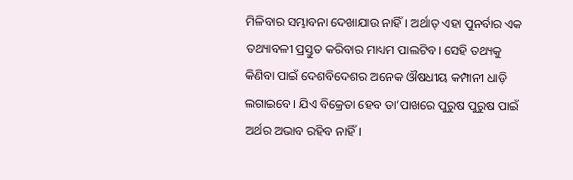ମିଳିବାର ସମ୍ଭାବନା ଦେଖାଯାଉ ନାହିଁ। ଅର୍ଥାତ୍‌ ଏହା ପୁନର୍ବାର ଏକ ତଥ୍ୟାବଳୀ ପ୍ରସ୍ତୁତ କରିବାର ମାଧ୍ୟମ ପାଲଟିବ। ସେହି ତଥ୍ୟକୁ କିଣିବା ପାଇଁ ଦେଶବିଦେଶର ଅନେକ ଔଷଧୀୟ କମ୍ପାନୀ ଧାଡ଼ି ଲଗାଇବେ। ଯିଏ ବିକ୍ରେତା ହେବ ତା’ପାଖରେ ପୁରୁଷ ପୁରୁଷ ପାଇଁ ଅର୍ଥର ଅଭାବ ରହିବ ନାହିଁ।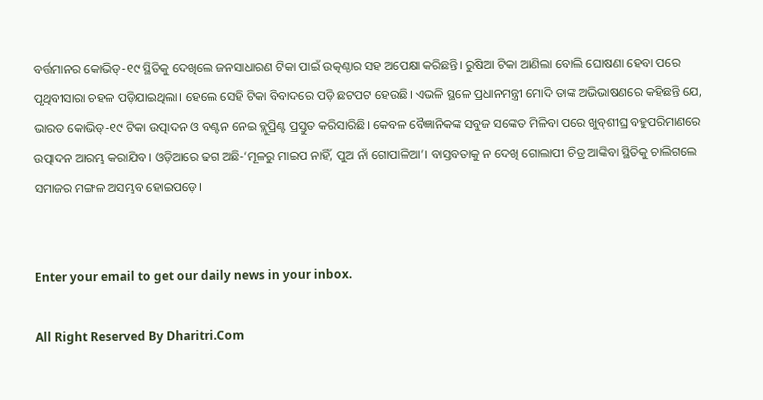ବର୍ତ୍ତମାନର କୋଭିଡ୍‌-୧୯ ସ୍ଥିତିକୁ ଦେଖିଲେ ଜନସାଧାରଣ ଟିକା ପାଇଁ ଉତ୍କଣ୍ଠାର ସହ ଅପେକ୍ଷା କରିଛନ୍ତି। ରୁଷିଆ ଟିକା ଆଣିଲା ବୋଲି ଘୋଷଣା ହେବା ପରେ ପୃଥିବୀସାରା ଚହଳ ପଡ଼ିଯାଇଥିଲା। ହେଲେ ସେହି ଟିକା ବିବାଦରେ ପଡ଼ି ଛଟପଟ ହେଉଛି। ଏଭଳି ସ୍ଥଳେ ପ୍ରଧାନମନ୍ତ୍ରୀ ମୋଦି ତାଙ୍କ ଅଭିଭାଷଣରେ କହିଛନ୍ତି ଯେ, ଭାରତ କୋଭିଡ୍‌-୧୯ ଟିକା ଉତ୍ପାଦନ ଓ ବଣ୍ଟନ ନେଇ ବ୍ଲୁପ୍ରିଣ୍ଟ ପ୍ରସ୍ତୁତ କରିସାରିଛି। କେବଳ ବୈଜ୍ଞାନିକଙ୍କ ସବୁଜ ସଙ୍କେତ ମିଳିବା ପରେ ଖୁବ୍‌ଶୀଘ୍ର ବହୁପରିମାଣରେ ଉତ୍ପାଦନ ଆରମ୍ଭ କରାଯିବ। ଓଡ଼ିଆରେ ଢଗ ଅଛି-‘ମୂଳରୁ ମାଇପ ନାହିଁ, ପୁଅ ନାଁ ଗୋପାଳିଆ’। ବାସ୍ତବତାକୁ ନ ଦେଖି ଗୋଲାପୀ ଚିତ୍ର ଆଙ୍କିବା ସ୍ଥିତିକୁ ଚାଲିଗଲେ ସମାଜର ମଙ୍ଗଳ ଅସମ୍ଭବ ହୋଇପଡ଼େ।


Enter your email to get our daily news in your inbox.

All Right Reserved By Dharitri.Com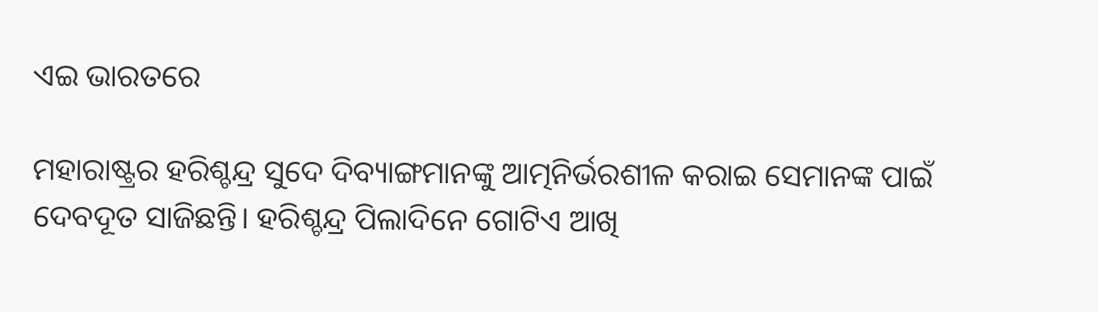ଏଇ ଭାରତରେ

ମହାରାଷ୍ଟ୍ରର ହରିଶ୍ଚନ୍ଦ୍ର ସୁଦେ ଦିବ୍ୟାଙ୍ଗମାନଙ୍କୁ ଆତ୍ମନିର୍ଭରଶୀଳ କରାଇ ସେମାନଙ୍କ ପାଇଁ ଦେବଦୂତ ସାଜିଛନ୍ତି। ହରିଶ୍ଚନ୍ଦ୍ର ପିଲାଦିନେ ଗୋଟିଏ ଆଖି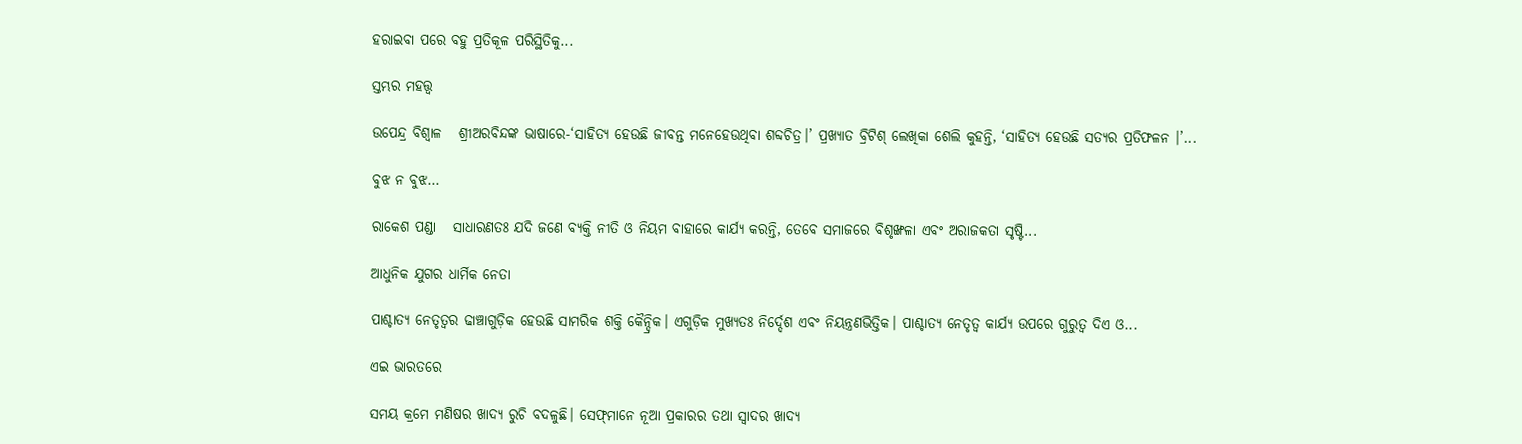ହରାଇବା ପରେ ବହୁ ପ୍ରତିକୂଳ ପରିସ୍ଥିତିକୁ...

ସ୍ତମ୍ଭର ମହତ୍ତ୍ୱ

ଉପେନ୍ଦ୍ର ବିଶ୍ୱାଳ   ଶ୍ରୀଅରବିନ୍ଦଙ୍କ ଭାଷାରେ-‘ସାହିତ୍ୟ ହେଉଛି ଜୀବନ୍ତ ମନେହେଉଥିବା ଶବ୍ଦଚିତ୍ର।’ ପ୍ରଖ୍ୟାତ ବ୍ରିଟିଶ୍‌ ଲେଖିକା ଶେଲି କୁହନ୍ତି, ‘ସାହିତ୍ୟ ହେଉଛି ସତ୍ୟର ପ୍ରତିଫଳନ ।’...

ବୁଝ ନ ବୁଝ…

ରାକେଶ ପଣ୍ଡା   ସାଧାରଣତଃ ଯଦି ଜଣେ ବ୍ୟକ୍ତି ନୀତି ଓ ନିୟମ ବାହାରେ କାର୍ଯ୍ୟ କରନ୍ତି, ତେବେ ସମାଜରେ ବିଶୃଙ୍ଖଳା ଏବଂ ଅରାଜକତା ସୃଷ୍ଟି...

ଆଧୁନିକ ଯୁଗର ଧାର୍ମିକ ନେତା

ପାଶ୍ଚାତ୍ୟ ନେତୃତ୍ୱର ଢାଞ୍ଚାଗୁଡ଼ିକ ହେଉଛି ସାମରିକ ଶକ୍ତି କୈନ୍ଦ୍ରିକ। ଏଗୁଡ଼ିକ ମୁଖ୍ୟତଃ ନିର୍ଦ୍ଦେଶ ଏବଂ ନିୟନ୍ତ୍ରଣଭିତ୍ତିକ। ପାଶ୍ଚାତ୍ୟ ନେତୃତ୍ୱ କାର୍ଯ୍ୟ ଉପରେ ଗୁରୁତ୍ୱ ଦିଏ ଓ...

ଏଇ ଭାରତରେ

ସମୟ କ୍ରମେ ମଣିଷର ଖାଦ୍ୟ ରୁଚି ବଦଳୁଛି। ସେଫ୍‌ମାନେ ନୂଆ ପ୍ରକାରର ତଥା ସ୍ବାଦର ଖାଦ୍ୟ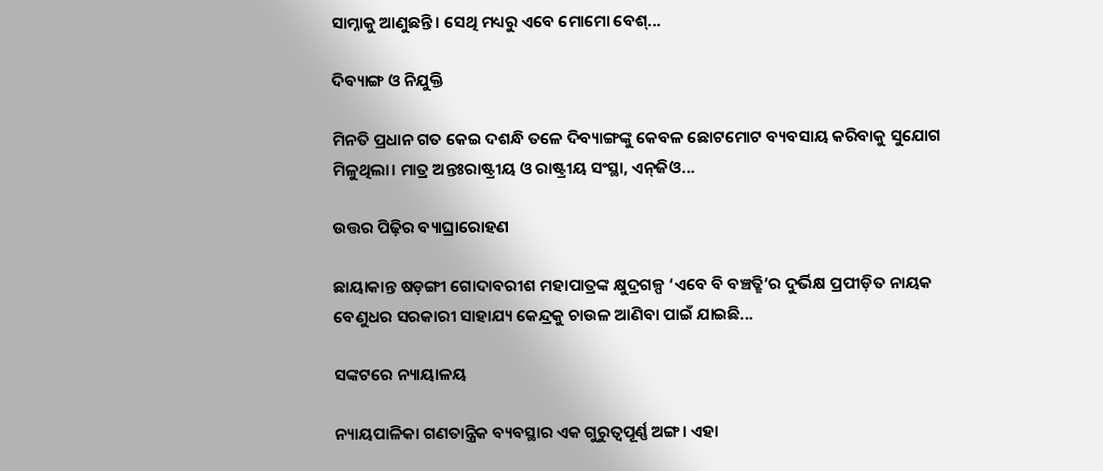ସାମ୍ନାକୁ ଆଣୁଛନ୍ତି। ସେଥି ମଧ୍ୟରୁ ଏବେ ମୋମୋ ବେଶ୍‌...

ଦିବ୍ୟାଙ୍ଗ ଓ ନିଯୁକ୍ତି

ମିନତି ପ୍ରଧାନ ଗତ କେଇ ଦଶନ୍ଧି ତଳେ ଦିବ୍ୟାଙ୍ଗଙ୍କୁ କେବଳ ଛୋଟମୋଟ ବ୍ୟବସାୟ କରିବାକୁ ସୁଯୋଗ ମିଳୁଥିଲା। ମାତ୍ର ଅନ୍ତଃରାଷ୍ଟ୍ରୀୟ ଓ ରାଷ୍ଟ୍ରୀୟ ସଂସ୍ଥା, ଏନ୍‌ଜିଓ...

ଉତ୍ତର ପିଢ଼ିର ବ୍ୟାଘ୍ରାରୋହଣ

ଛାୟାକାନ୍ତ ଷଡ଼ଙ୍ଗୀ ଗୋଦାବରୀଶ ମହାପାତ୍ରଙ୍କ କ୍ଷୁଦ୍ରଗଳ୍ପ ‘ଏବେ ବି ବଞ୍ଚତ୍ଛି’ର ଦୁର୍ଭିକ୍ଷ ପ୍ରପୀଡ଼ିତ ନାୟକ ବେଣୁଧର ସରକାରୀ ସାହାଯ୍ୟ କେନ୍ଦ୍ରକୁ ଚାଉଳ ଆଣିବା ପାଇଁ ଯାଇଛି...

ସଙ୍କଟରେ ନ୍ୟାୟାଳୟ

ନ୍ୟାୟପାଳିକା ଗଣତାନ୍ତ୍ରିକ ବ୍ୟବସ୍ଥାର ଏକ ଗୁରୁତ୍ୱପୂର୍ଣ୍ଣ ଅଙ୍ଗ। ଏହା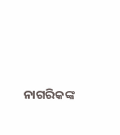ନାଗରିକଙ୍କ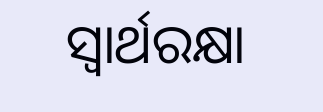ସ୍ବାର୍ଥରକ୍ଷା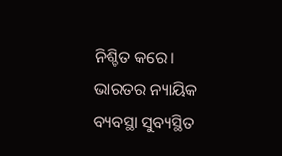ନିଶ୍ଚିତ କରେ। ଭାରତର ନ୍ୟାୟିକ ବ୍ୟବସ୍ଥା ସୁବ୍ୟସ୍ଥିତ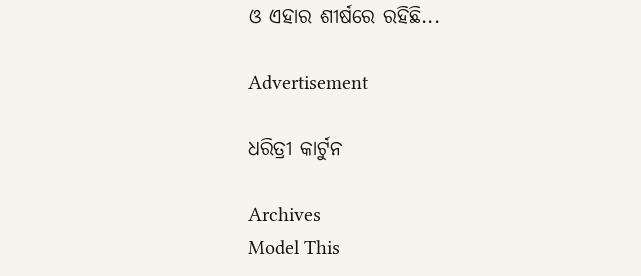ଓ ଏହାର ଶୀର୍ଷରେ ରହିଛି...

Advertisement

ଧରିତ୍ରୀ କାର୍ଟୁନ

Archives
Model This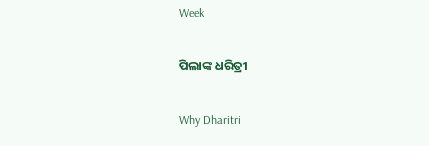Week

ପିଲାଙ୍କ ଧରିତ୍ରୀ

Why Dharitri